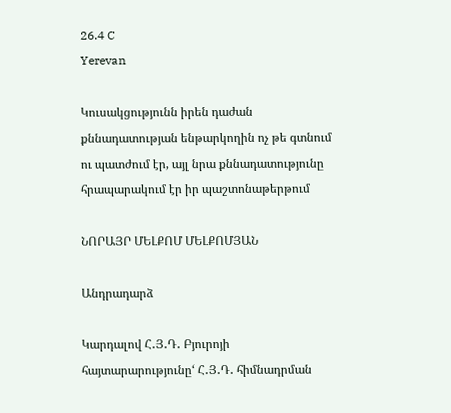26.4 C
Yerevan

Կուսակցությունն իրեն դաժան քննադատության ենթարկողին ոչ թե գտնում ու պատժում էր, այլ նրա քննադատությունը հրապարակում էր իր պաշտոնաթերթում

ՆՈՐԱՅՐ ՄԵԼՔՈՄ ՄԵԼՔՈՄՅԱՆ

Անդրադարձ

Կարդալով Հ․Յ․Դ․ Բյուրոյի հայտարարությունը‘ Հ․Յ․Դ․ հիմնադրման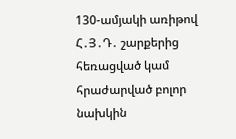130-ամյակի առիթով Հ․Յ․Դ․ շարքերից հեռացված կամ հրաժարված բոլոր նախկին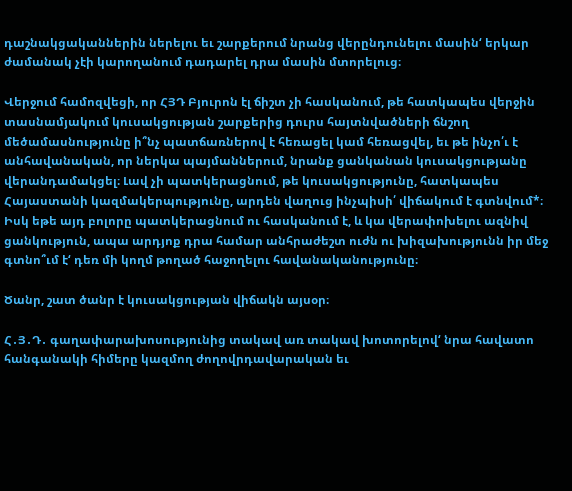դաշնակցականներին ներելու եւ շարքերում նրանց վերընդունելու մասին‘ երկար ժամանակ չէի կարողանում դադարել դրա մասին մտորելուց։

Վերջում համոզվեցի, որ ՀՅԴ Բյուրոն էլ ճիշտ չի հասկանում, թե հատկապես վերջին տասնամյակում կուսակցության շարքերից դուրս հայտնվածների ճնշող մեծամասնությունը ի՞նչ պատճառներով է հեռացել կամ հեռացվել, եւ թե ինչո՛ւ է անհավանական, որ ներկա պայմաններում, նրանք ցանկանան կուսակցությանը վերանդամակցել։ Լավ չի պատկերացնում, թե կուսակցությունը, հատկապես Հայաստանի կազմակերպությունը, արդեն վաղուց ինչպիսի՛ վիճակում է գտնվում*։ Իսկ եթե այդ բոլորը պատկերացնում ու հասկանում է, և կա վերափոխելու ազնիվ ցանկություն, ապա արդյոք դրա համար անհրաժեշտ ուժն ու խիզախությունն իր մեջ գտնո՞ւմ է‘ դեռ մի կողմ թողած հաջողելու հավանականությունը։

Ծանր, շատ ծանր է կուսակցության վիճակն այսօր։

Հ․Յ․Դ․ գաղափարախոսությունից տակավ առ տակավ խոտորելով‘ նրա հավատո հանգանակի հիմերը կազմող ժողովրդավարական եւ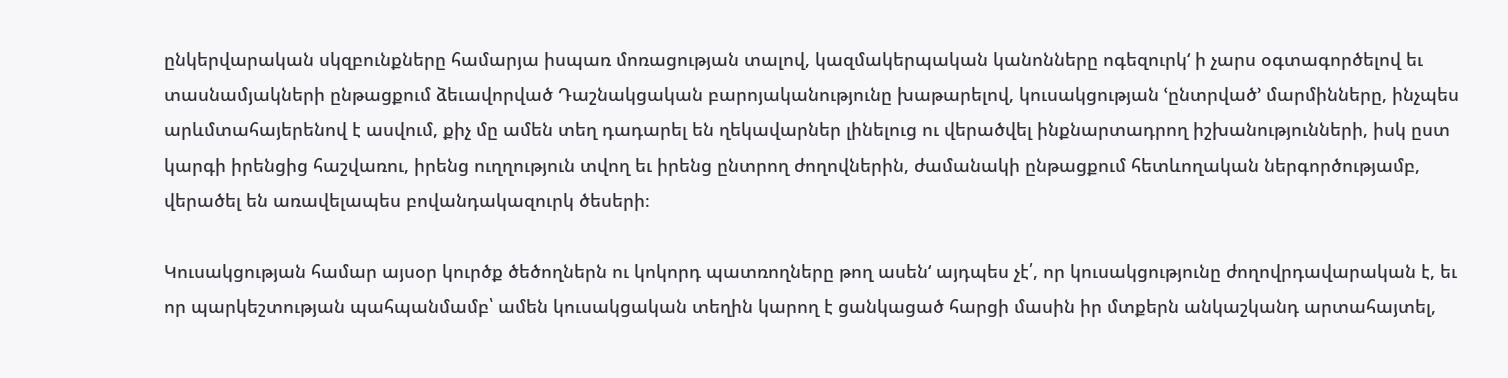ընկերվարական սկզբունքները համարյա իսպառ մոռացության տալով, կազմակերպական կանոնները ոգեզուրկ‘ ի չարս օգտագործելով եւ տասնամյակների ընթացքում ձեւավորված Դաշնակցական բարոյականությունը խաթարելով, կուսակցության ՙընտրված՚ մարմինները, ինչպես արևմտահայերենով է ասվում, քիչ մը ամեն տեղ դադարել են ղեկավարներ լինելուց ու վերածվել ինքնարտադրող իշխանությունների, իսկ ըստ կարգի իրենցից հաշվառու, իրենց ուղղություն տվող եւ իրենց ընտրող ժողովներին, ժամանակի ընթացքում հետևողական ներգործությամբ, վերածել են առավելապես բովանդակազուրկ ծեսերի։

Կուսակցության համար այսօր կուրծք ծեծողներն ու կոկորդ պատռողները թող ասեն‘ այդպես չէ՛, որ կուսակցությունը ժողովրդավարական է, եւ որ պարկեշտության պահպանմամբ՝ ամեն կուսակցական տեղին կարող է ցանկացած հարցի մասին իր մտքերն անկաշկանդ արտահայտել,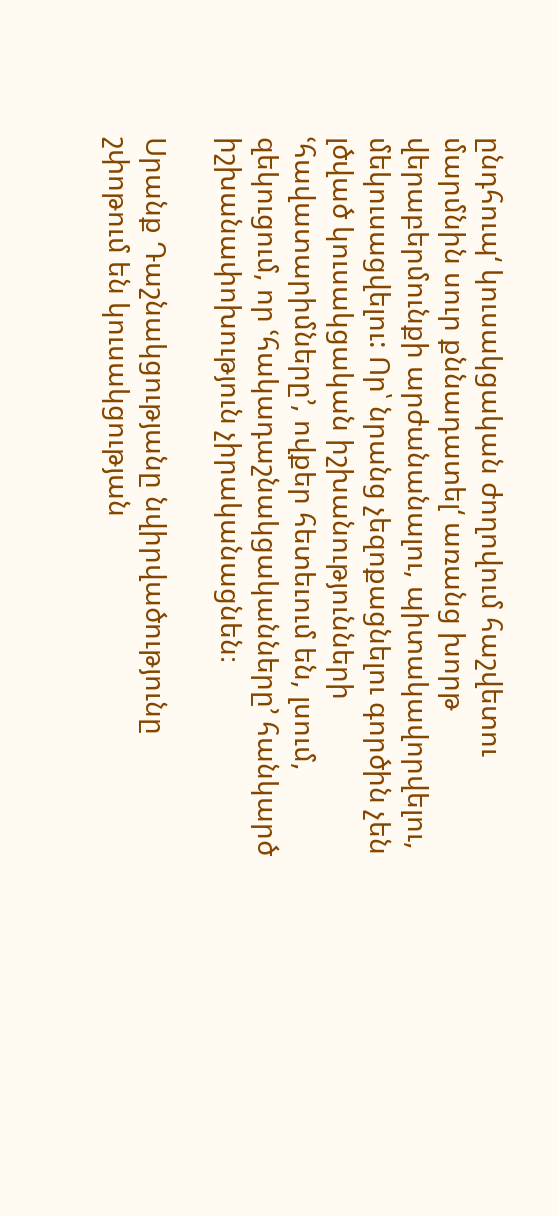ընդհուպ‘ կուսակցական ժողովում հաշվետու մարմնին սուր քննադատել‘ առանց խորթ վերաբերմունքի արժանանալու, պիտակավորվելու, մեկուսացվելու: Որ՝ նրանց չեզոքացնելու գործին չեն լծված կուսակցական իշխանությունների ՙհավատարիմները՚, ովքեր հետեւում են, լսում, զեկուցում, որ ՙհակադաշնակցականները՚ հանկարծ իշխանափոխություն չիրականացնեն։

Սրանք Դաշնակցությանը նվիրվածությունը շփոթում են կուսակցության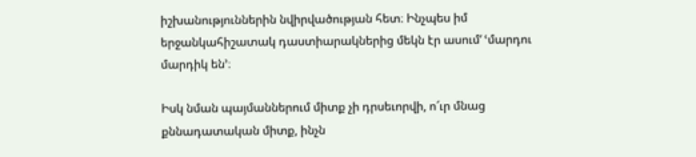իշխանություններին նվիրվածության հետ։ Ինչպես իմ երջանկահիշատակ դաստիարակներից մեկն էր ասում‘ ՙմարդու մարդիկ են՚։

Իսկ նման պայմաններում միտք չի դրսեւորվի, ո՜ւր մնաց քննադատական միտք, ինչն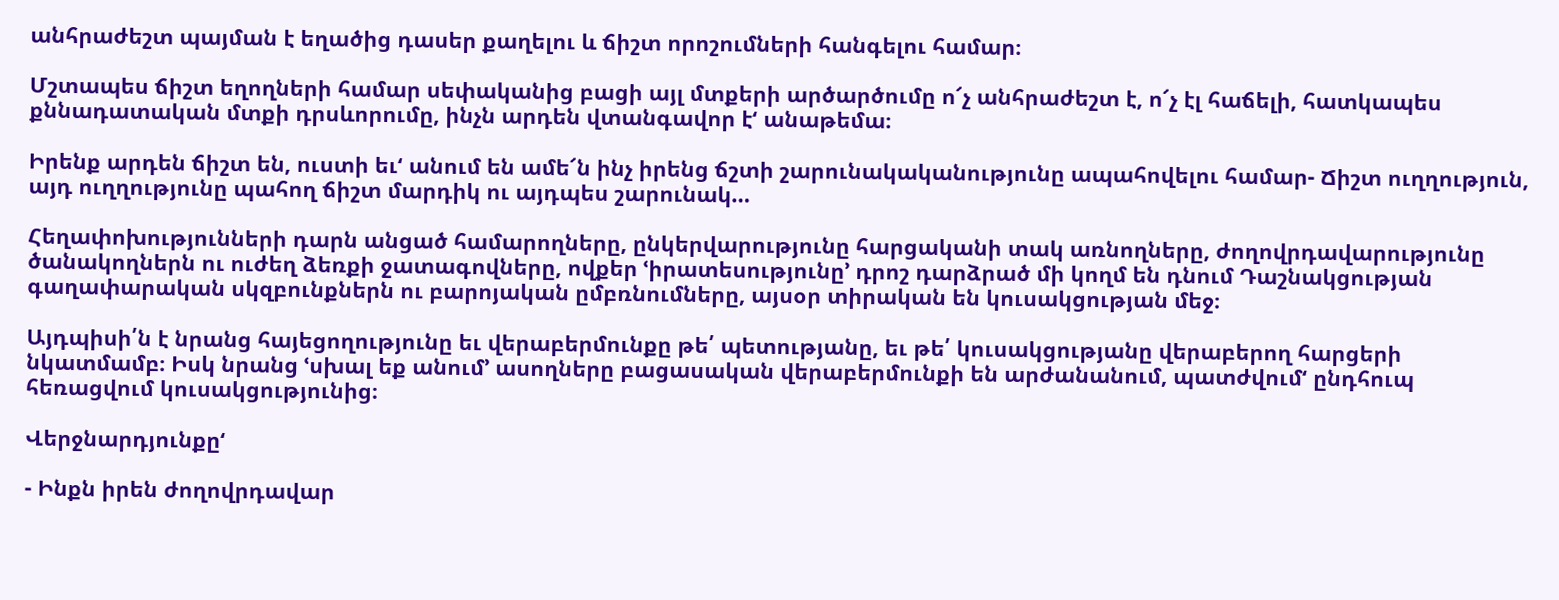անհրաժեշտ պայման է եղածից դասեր քաղելու և ճիշտ որոշումների հանգելու համար։

Մշտապես ճիշտ եղողների համար սեփականից բացի այլ մտքերի արծարծումը ո՜չ անհրաժեշտ է, ո՜չ էլ հաճելի, հատկապես քննադատական մտքի դրսևորումը, ինչն արդեն վտանգավոր է‘ անաթեմա։

Իրենք արդեն ճիշտ են, ուստի եւ‘ անում են ամե՜ն ինչ իրենց ճշտի շարունակականությունը ապահովելու համար- Ճիշտ ուղղություն, այդ ուղղությունը պահող ճիշտ մարդիկ ու այդպես շարունակ…

Հեղափոխությունների դարն անցած համարողները, ընկերվարությունը հարցականի տակ առնողները, ժողովրդավարությունը ծանակողներն ու ուժեղ ձեռքի ջատագովները, ովքեր ՙիրատեսությունը՚ դրոշ դարձրած մի կողմ են դնում Դաշնակցության գաղափարական սկզբունքներն ու բարոյական ըմբռնումները, այսօր տիրական են կուսակցության մեջ։

Այդպիսի՛ն է նրանց հայեցողությունը եւ վերաբերմունքը թե՛ պետությանը, եւ թե՛ կուսակցությանը վերաբերող հարցերի նկատմամբ։ Իսկ նրանց ՙսխալ եք անում՚ ասողները բացասական վերաբերմունքի են արժանանում, պատժվում‘ ընդհուպ հեռացվում կուսակցությունից։

Վերջնարդյունքը‘

- Ինքն իրեն ժողովրդավար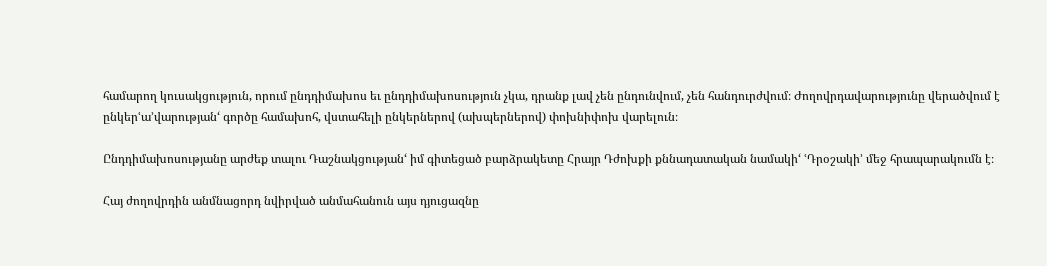համարող կուսակցություն, որում ընդդիմախոս եւ ընդդիմախոսություն չկա, դրանք լավ չեն ընդունվում, չեն հանդուրժվում։ Ժողովրդավարությունը վերածվում է ընկերՙա՚վարության‘ գործը համախոհ, վստահելի ընկերներով (ախպերներով) փոխնիփոխ վարելուն։

Ընդդիմախոսությանը արժեք տալու Դաշնակցության‘ իմ գիտեցած բարձրակետը Հրայր Դժոխքի քննադատական նամակի‘ ՙԴրօշակի՚ մեջ հրապարակումն է։

Հայ ժողովրդին անմնացորդ նվիրված անմահանուն այս դյուցազնը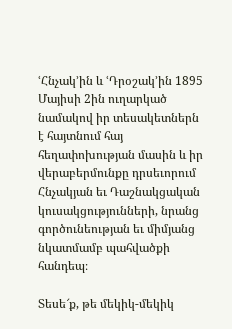ՙՀնչակ՚ին և ՙԴրօշակ՚ին 1895 Մայիսի 2ին ուղարկած նամակով իր տեսակետներն է հայտնում հայ հեղափոխության մասին և իր վերաբերմունքը դրսեւորում Հնչակյան եւ Դաշնակցական կուսակցությունների, նրանց գործունեության եւ միմյանց նկատմամբ պահվածքի հանդեպ։

Տեսե՜ք, թե մեկիկ-մեկիկ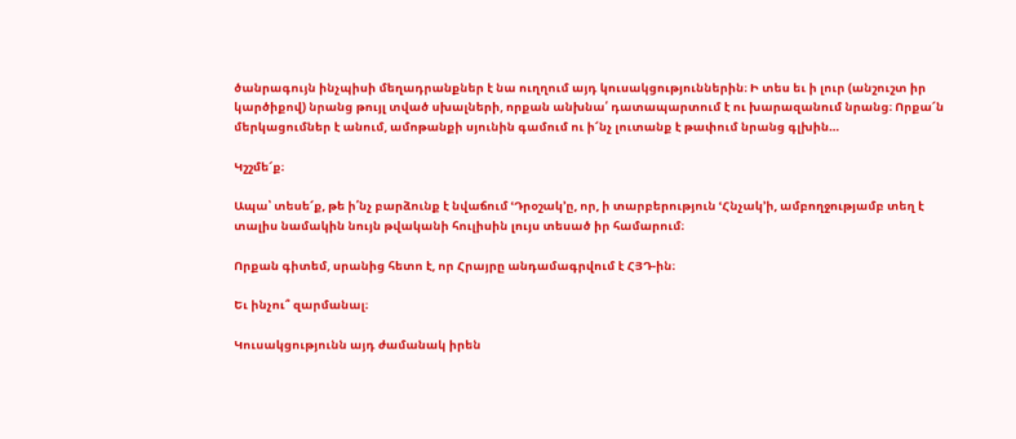ծանրագույն ինչպիսի մեղադրանքներ է նա ուղղում այդ կուսակցություններին։ Ի տես եւ ի լուր (անշուշտ իր կարծիքով) նրանց թույլ տված սխալների, որքան անխնա՛ դատապարտում է ու խարազանում նրանց։ Որքա՜ն մերկացումներ է անում, ամոթանքի սյունին գամում ու ի՜նչ լուտանք է թափում նրանց գլխին…

Կշշմե՜ք։

Ապա՝ տեսե՜ք, թե ի՛նչ բարձունք է նվաճում ՙԴրօշակ՚ը, որ, ի տարբերություն ՙՀնչակ՚ի, ամբողջությամբ տեղ է տալիս նամակին նույն թվականի հուլիսին լույս տեսած իր համարում։

Որքան գիտեմ, սրանից հետո է, որ Հրայրը անդամագրվում է ՀՅԴ-ին։

Եւ ինչու՞ զարմանալ։

Կուսակցությունն այդ ժամանակ իրեն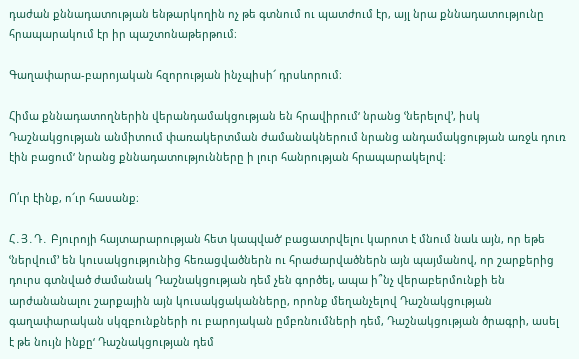դաժան քննադատության ենթարկողին ոչ թե գտնում ու պատժում էր, այլ նրա քննադատությունը հրապարակում էր իր պաշտոնաթերթում։

Գաղափարա-բարոյական հզորության ինչպիսի՜ դրսևորում։

Հիմա քննադատողներին վերանդամակցության են հրավիրում‘ նրանց ՙներելով՚, իսկ Դաշնակցության անմիտում փառակերտման ժամանակներում նրանց անդամակցության առջև դուռ էին բացում‘ նրանց քննադատությունները ի լուր հանրության հրապարակելով։

Ո՛ւր էինք, ո՜ւր հասանք։

Հ․Յ․Դ․ Բյուրոյի հայտարարության հետ կապված‘ բացատրվելու կարոտ է մնում նաև այն, որ եթե ՙներվում՚ են կուսակցությունից հեռացվածներն ու հրաժարվածներն այն պայմանով, որ շարքերից դուրս գտնված ժամանակ Դաշնակցության դեմ չեն գործել, ապա ի՞նչ վերաբերմունքի են արժանանալու շարքային այն կուսակցականները, որոնք մեղանչելով Դաշնակցության գաղափարական սկզբունքների ու բարոյական ըմբռնումների դեմ, Դաշնակցության ծրագրի, ասել է թե նույն ինքը‘ Դաշնակցության դեմ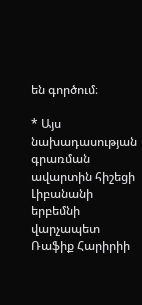են գործում։

* Այս նախադասության գրառման ավարտին հիշեցի Լիբանանի երբեմնի վարչապետ Ռաֆիք Հարիրիի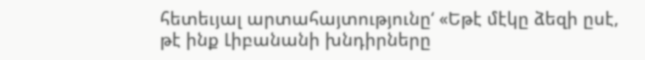հետեւյալ արտահայտությունը‘ «Եթէ մէկը ձեզի ըսէ, թէ ինք Լիբանանի խնդիրները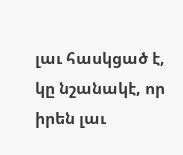լաւ հասկցած է, կը նշանակէ, որ իրեն լաւ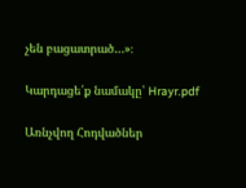չեն բացատրած…»։

Կարդացե՛ք նամակը՝ Hrayr.pdf

Առնչվող Հոդվածներ